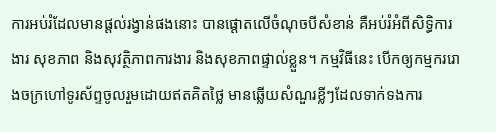ការអប់រំដែលមានផ្ដល់រង្វាន់ផងនោះ បានផ្ដោតលើចំណុចបីសំខាន់ គឺអប់រំអំពីសិទ្ធិការងារ សុខភាព និងសុវត្ថិភាពការងារ និងសុខភាពផ្ទាល់ខ្លួន។ កម្មវិធីនេះ បើកឲ្យកម្មកររោងចក្រហៅទូរស័ព្ទចូលរួមដោយឥតគិតថ្លៃ មានឆ្លើយសំណួរខ្លីៗដែលទាក់ទងការ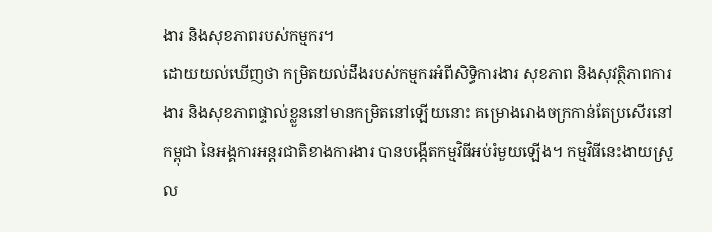ងារ និងសុខភាពរបស់កម្មករ។
ដោយយល់ឃើញថា កម្រិតយល់ដឹងរបស់កម្មករអំពីសិទ្ធិការងារ សុខភាព និងសុវត្ថិភាពការងារ និងសុខភាពផ្ទាល់ខ្លួននៅមានកម្រិតនៅឡើយនោះ គម្រោងរោងចក្រកាន់តែប្រសើរនៅកម្ពុជា នៃអង្គការអន្តរជាតិខាងការងារ បានបង្កើតកម្មវិធីអប់រំមួយឡើង។ កម្មវិធីនេះងាយស្រួល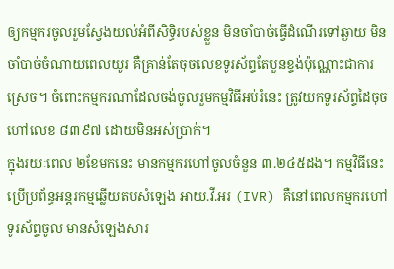ឲ្យកម្មករចូលរួមស្វែងយល់អំពីសិទ្ធិរបស់ខ្លួន មិនចាំបាច់ធ្វើដំណើរទៅឆ្ងាយ មិនចាំបាច់ចំណាយពេលយូរ គឺគ្រាន់តែចុចលេខទូរស័ព្ទតែបួនខ្ទង់ប៉ុណ្ណោះជាការស្រេច។ ចំពោះកម្មករណាដែលចង់ចូលរួមកម្មវិធីអប់រំនេះ ត្រូវយកទូរស័ព្ទដៃចុចហៅលេខ ៨៣៩៧ ដោយមិនអស់ប្រាក់។
ក្នុងរយៈពេល ២ខែមកនេះ មានកម្មករហៅចូលចំនួន ៣.២៤៥ដង។ កម្មវិធីនេះប្រើប្រព័ន្ធអន្តរកម្មឆ្លើយតបសំឡេង អាយ.វី.អរ (IVR) គឺនៅពេលកម្មករហៅទូរស័ព្ទចូល មានសំឡេងសារ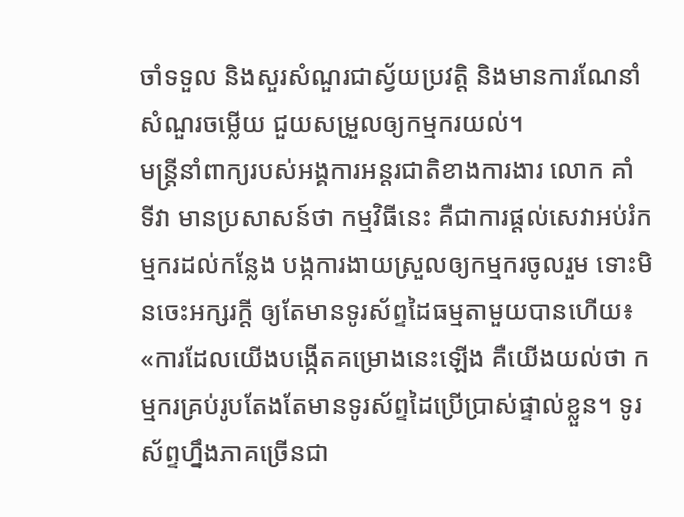ចាំទទួល និងសួរសំណួរជាស្វ័យប្រវត្តិ និងមានការណែនាំសំណួរចម្លើយ ជួយសម្រួលឲ្យកម្មករយល់។
មន្ត្រីនាំពាក្យរបស់អង្គការអន្តរជាតិខាងការងារ លោក គាំ ទីវា មានប្រសាសន៍ថា កម្មវិធីនេះ គឺជាការផ្ដល់សេវាអប់រំកម្មករដល់កន្លែង បង្កការងាយស្រួលឲ្យកម្មករចូលរួម ទោះមិនចេះអក្សរក្ដី ឲ្យតែមានទូរស័ព្ទដៃធម្មតាមួយបានហើយ៖ «ការដែលយើងបង្កើតគម្រោងនេះឡើង គឺយើងយល់ថា កម្មករគ្រប់រូបតែងតែមានទូរស័ព្ទដៃប្រើប្រាស់ផ្ទាល់ខ្លួន។ ទូរស័ព្ទហ្នឹងភាគច្រើនជា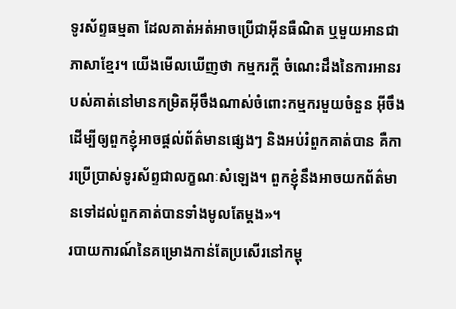ទូរស័ព្ទធម្មតា ដែលគាត់អត់អាចប្រើជាអ៊ីនធឺណិត ឬមួយអានជាភាសាខ្មែរ។ យើងមើលឃើញថា កម្មករក្ដី ចំណេះដឹងនៃការអានរបស់គាត់នៅមានកម្រិតអ៊ីចឹងណាស់ចំពោះកម្មករមួយចំនួន អ៊ីចឹងដើម្បីឲ្យពួកខ្ញុំអាចផ្ដល់ព័ត៌មានផ្សេងៗ និងអប់រំពួកគាត់បាន គឺការប្រើប្រាស់ទូរស័ព្ទជាលក្ខណៈសំឡេង។ ពួកខ្ញុំនឹងអាចយកព័ត៌មានទៅដល់ពួកគាត់បានទាំងមូលតែម្ដង»។
របាយការណ៍នៃគម្រោងកាន់តែប្រសើរនៅកម្ពុ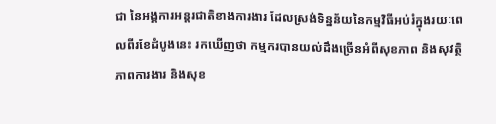ជា នៃអង្គការអន្តរជាតិខាងការងារ ដែលស្រង់ទិន្នន័យនៃកម្មវិធីអប់រំក្នុងរយៈពេលពីរខែដំបូងនេះ រកឃើញថា កម្មករបានយល់ដឹងច្រើនអំពីសុខភាព និងសុវត្ថិភាពការងារ និងសុខ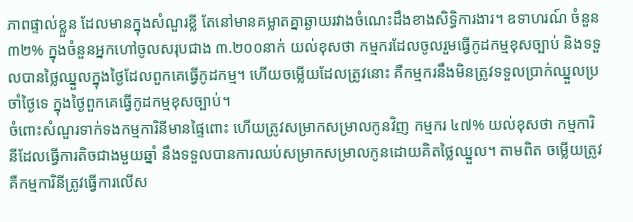ភាពផ្ទាល់ខ្លួន ដែលមានក្នុងសំណួរខ្លី តែនៅមានគម្លាតគ្នាឆ្ងាយរវាងចំណេះដឹងខាងសិទ្ធិការងារ។ ឧទាហរណ៍ ចំនួន ៣២% ក្នុងចំនួនអ្នកហៅចូលសរុបជាង ៣.២០០នាក់ យល់ខុសថា កម្មករដែលចូលរួមធ្វើកូដកម្មខុសច្បាប់ និងទទួលបានថ្លៃឈ្នួលក្នុងថ្ងៃដែលពួកគេធ្វើកូដកម្ម។ ហើយចម្លើយដែលត្រូវនោះ គឺកម្មករនឹងមិនត្រូវទទួលប្រាក់ឈ្នួលប្រចាំថ្ងៃទេ ក្នុងថ្ងៃពួកគេធ្វើកូដកម្មខុសច្បាប់។
ចំពោះសំណួរទាក់ទងកម្មការិនីមានផ្ទៃពោះ ហើយត្រូវសម្រាកសម្រាលកូនវិញ កម្មករ ៤៧% យល់ខុសថា កម្មការិនីដែលធ្វើការតិចជាងមួយឆ្នាំ នឹងទទួលបានការឈប់សម្រាកសម្រាលកូនដោយគិតថ្លៃឈ្នួល។ តាមពិត ចម្លើយត្រូវ គឺកម្មការិនីត្រូវធ្វើការលើស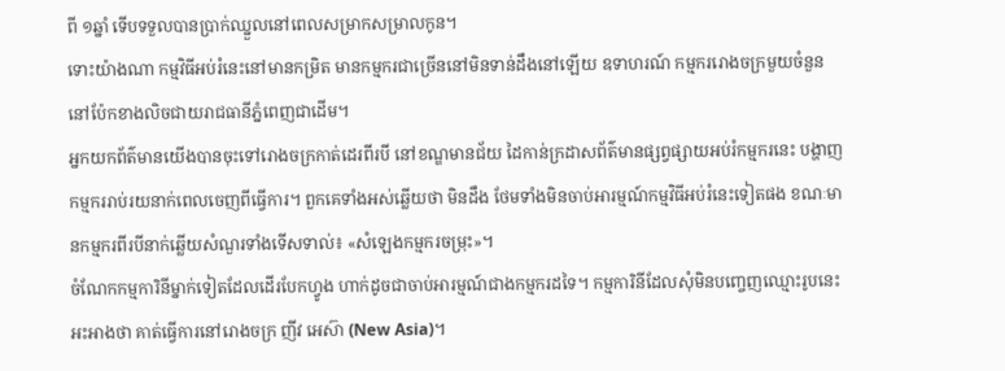ពី ១ឆ្នាំ ទើបទទួលបានប្រាក់ឈ្នួលនៅពេលសម្រាកសម្រាលកូន។
ទោះយ៉ាងណា កម្មវិធីអប់រំនេះនៅមានកម្រិត មានកម្មករជាច្រើននៅមិនទាន់ដឹងនៅឡើយ ឧទាហរណ៍ កម្មកររោងចក្រមួយចំនួននៅប៉ែកខាងលិចជាយរាជធានីភ្នំពេញជាដើម។
អ្នកយកព័ត៌មានយើងបានចុះទៅរោងចក្រកាត់ដេរពីរបី នៅខណ្ឌមានជ័យ ដៃកាន់ក្រដាសព័ត៌មានផ្សព្វផ្សាយអប់រំកម្មករនេះ បង្ហាញកម្មកររាប់រយនាក់ពេលចេញពីធ្វើការ។ ពួកគេទាំងអស់ឆ្លើយថា មិនដឹង ថែមទាំងមិនចាប់អារម្មណ៍កម្មវិធីអប់រំនេះទៀតផង ខណៈមានកម្មករពីរបីនាក់ឆ្លើយសំណួរទាំងទើសទាល់៖ «សំឡេងកម្មករចម្រុះ»។
ចំណែកកម្មការិនីម្នាក់ទៀតដែលដើរបែកហ្វូង ហាក់ដូចជាចាប់អារម្មណ៍ជាងកម្មករដទៃ។ កម្មការិនីដែលសុំមិនបញ្ចេញឈ្មោះរូបនេះ អះអាងថា គាត់ធ្វើការនៅរោងចក្រ ញីវ អេស៊ា (New Asia)។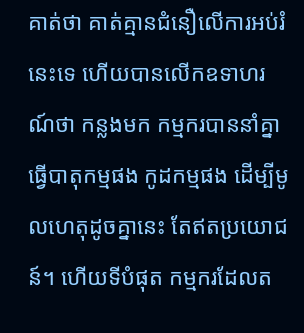គាត់ថា គាត់គ្មានជំនឿលើការអប់រំនេះទេ ហើយបានលើកឧទាហរណ៍ថា កន្លងមក កម្មករបាននាំគ្នាធ្វើបាតុកម្មផង កូដកម្មផង ដើម្បីមូលហេតុដូចគ្នានេះ តែឥតប្រយោជន៍។ ហើយទីបំផុត កម្មករដែលត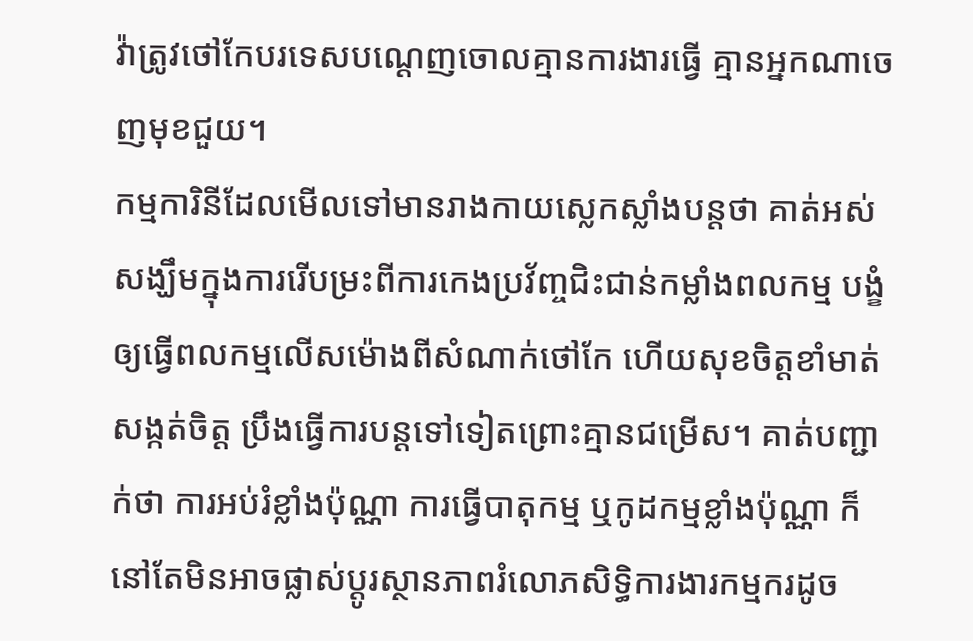វ៉ាត្រូវថៅកែបរទេសបណ្ដេញចោលគ្មានការងារធ្វើ គ្មានអ្នកណាចេញមុខជួយ។
កម្មការិនីដែលមើលទៅមានរាងកាយស្លេកស្លាំងបន្តថា គាត់អស់សង្ឃឹមក្នុងការរើបម្រះពីការកេងប្រវ័ញ្ចជិះជាន់កម្លាំងពលកម្ម បង្ខំឲ្យធ្វើពលកម្មលើសម៉ោងពីសំណាក់ថៅកែ ហើយសុខចិត្តខាំមាត់សង្កត់ចិត្ត ប្រឹងធ្វើការបន្តទៅទៀតព្រោះគ្មានជម្រើស។ គាត់បញ្ជាក់ថា ការអប់រំខ្លាំងប៉ុណ្ណា ការធ្វើបាតុកម្ម ឬកូដកម្មខ្លាំងប៉ុណ្ណា ក៏នៅតែមិនអាចផ្លាស់ប្ដូរស្ថានភាពរំលោភសិទ្ធិការងារកម្មករដូច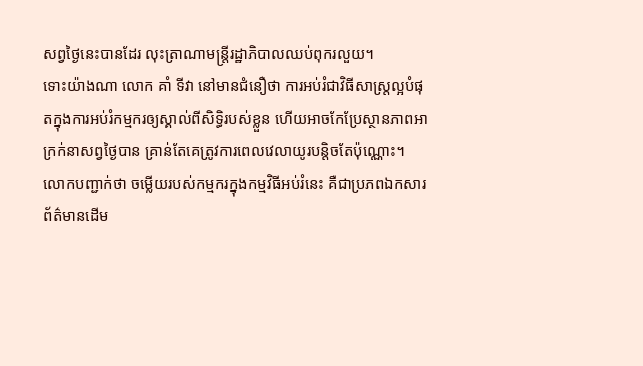សព្វថ្ងៃនេះបានដែរ លុះត្រាណាមន្ត្រីរដ្ឋាភិបាលឈប់ពុករលួយ។
ទោះយ៉ាងណា លោក គាំ ទីវា នៅមានជំនឿថា ការអប់រំជាវិធីសាស្ត្រល្អបំផុតក្នុងការអប់រំកម្មករឲ្យស្គាល់ពីសិទ្ធិរបស់ខ្លួន ហើយអាចកែប្រែស្ថានភាពអាក្រក់នាសព្វថ្ងៃបាន គ្រាន់តែគេត្រូវការពេលវេលាយូរបន្ដិចតែប៉ុណ្ណោះ។ លោកបញ្ជាក់ថា ចម្លើយរបស់កម្មករក្នុងកម្មវិធីអប់រំនេះ គឺជាប្រភពឯកសារព័ត៌មានដើម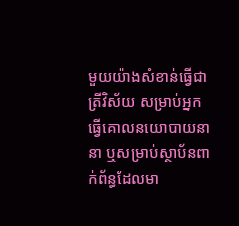មួយយ៉ាងសំខាន់ធ្វើជាត្រីវិស័យ សម្រាប់អ្នកធ្វើគោលនយោបាយនានា ឬសម្រាប់ស្ថាប័នពាក់ព័ន្ធដែលមា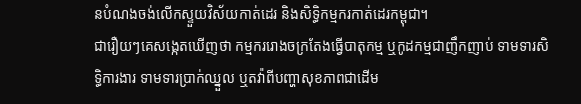នបំណងចង់លើកស្ទួយវិស័យកាត់ដេរ និងសិទ្ធិកម្មករកាត់ដេរកម្ពុជា។
ជារឿយៗគេសង្កេតឃើញថា កម្មកររោងចក្រតែងធ្វើបាតុកម្ម ឬកូដកម្មជាញឹកញាប់ ទាមទារសិទ្ធិការងារ ទាមទារប្រាក់ឈ្នួល ឬតវ៉ាពីបញ្ហាសុខភាពជាដើម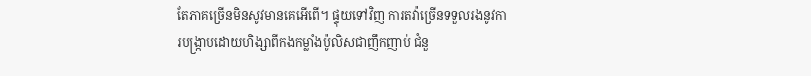តែភាគច្រើនមិនសូវមានគេអើពើ។ ផ្ទុយទៅវិញ ការតវ៉ាច្រើនទទួលរងនូវការបង្ក្រាបដោយហិង្សាពីកងកម្លាំងប៉ូលិសជាញឹកញាប់ ជំនួ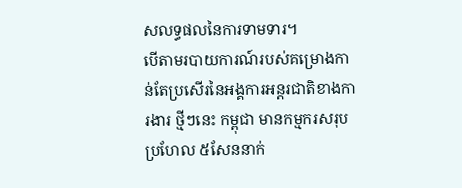សលទ្ធផលនៃការទាមទារ។
បើតាមរបាយការណ៍របស់គម្រោងកាន់តែប្រសើរនៃអង្គការអន្តរជាតិខាងការងារ ថ្មីៗនេះ កម្ពុជា មានកម្មករសរុបប្រហែល ៥សែននាក់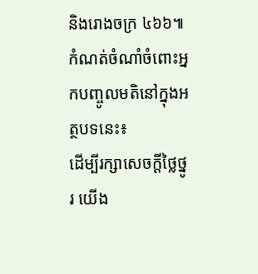និងរោងចក្រ ៤៦៦៕
កំណត់ចំណាំចំពោះអ្នកបញ្ចូលមតិនៅក្នុងអត្ថបទនេះ៖
ដើម្បីរក្សាសេចក្ដីថ្លៃថ្នូរ យើង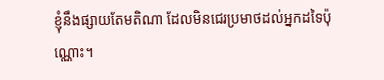ខ្ញុំនឹងផ្សាយតែមតិណា ដែលមិនជេរប្រមាថដល់អ្នកដទៃប៉ុណ្ណោះ។